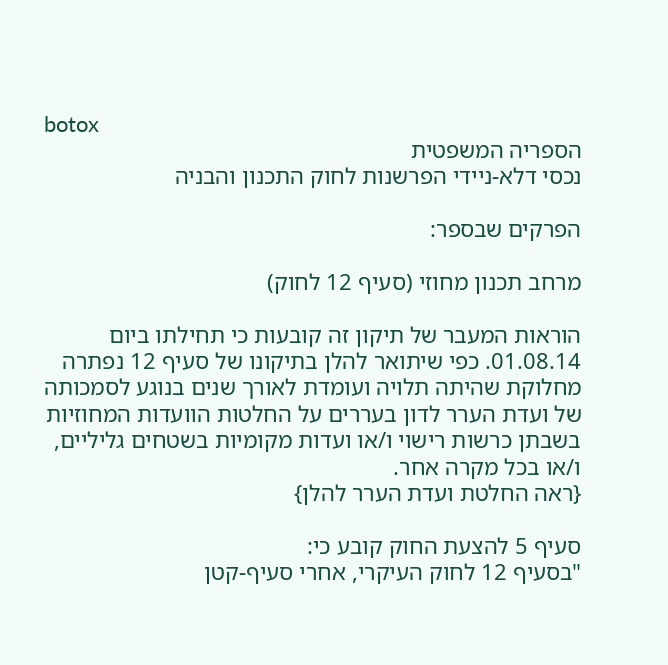botox
הספריה המשפטית
נכסי דלא-ניידי הפרשנות לחוק התכנון והבניה

הפרקים שבספר:

מרחב תכנון מחוזי (סעיף 12 לחוק)

הוראות המעבר של תיקון זה קובעות כי תחילתו ביום 01.08.14. כפי שיתואר להלן בתיקונו של סעיף 12 נפתרה מחלוקת שהיתה תלויה ועומדת לאורך שנים בנוגע לסמכותה של ועדת הערר לדון בעררים על החלטות הוועדות המחוזיות בשבתן כרשות רישוי ו/או ועדות מקומיות בשטחים גליליים, ו/או בכל מקרה אחר.
{ראה החלטת ועדת הערר להלן}

סעיף 5 להצעת החוק קובע כי:
"בסעיף 12 לחוק העיקרי, אחרי סעיף-קטן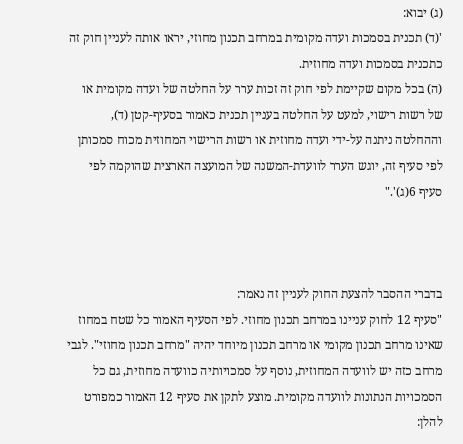(ג) יבוא:
'(ד) תכנית בסמכות ועדה מקומית במרחב תכנון מחוזי, יראו אותה לעניין חוק זה כתכנית בסמכות ועדה מחוזית.
(ה) בכל מקום שקיימת לפי חוק זה זכות ערר על החלטה של ועדה מקומית או של רשות רישוי, למעט על החלטה בעניין תכנית כאמור בסעיף-קטן (ד), וההחלטה ניתנה על-ידי ועדה מחוזית או רשות הרישוי המחוזית מכוח סמכותן לפי סעיף זה, יוגש הערר לוועדת-המשנה של המועצה הארצית שהוקמה לפי סעיף 6(ג)'."



בדברי ההסבר להצעת החוק לעניין זה נאמר:
"סעיף 12 לחוק עניינו במרחב תכנון מחוזי. לפי הסעיף האמור כל שטח במחוז שאינו מרחב תכנון מקומי או מרחב תכנון מיוחד יהיה "מרחב תכנון מחוזי". לגבי מרחב כזה יש לוועדה המחוזית, נוסף על סמכויותיה כוועדה מחוזית, גם כל הסמכויות הנתונות לוועדה מקומית. מוצע לתקן את סעיף 12 האמור כמפורט להלן: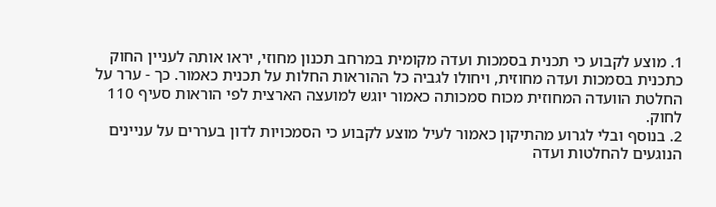1. מוצע לקבוע כי תכנית בסמכות ועדה מקומית במרחב תכנון מחוזי, יראו אותה לעניין החוק כתכנית בסמכות ועדה מחוזית, ויחולו לגביה כל ההוראות החלות על תכנית כאמור. כך - ערר על החלטת הוועדה המחוזית מכוח סמכותה כאמור יוגש למועצה הארצית לפי הוראות סעיף 110 לחוק.
2. בנוסף ובלי לגרוע מהתיקון כאמור לעיל מוצע לקבוע כי הסמכויות לדון בעררים על עניינים הנוגעים להחלטות ועדה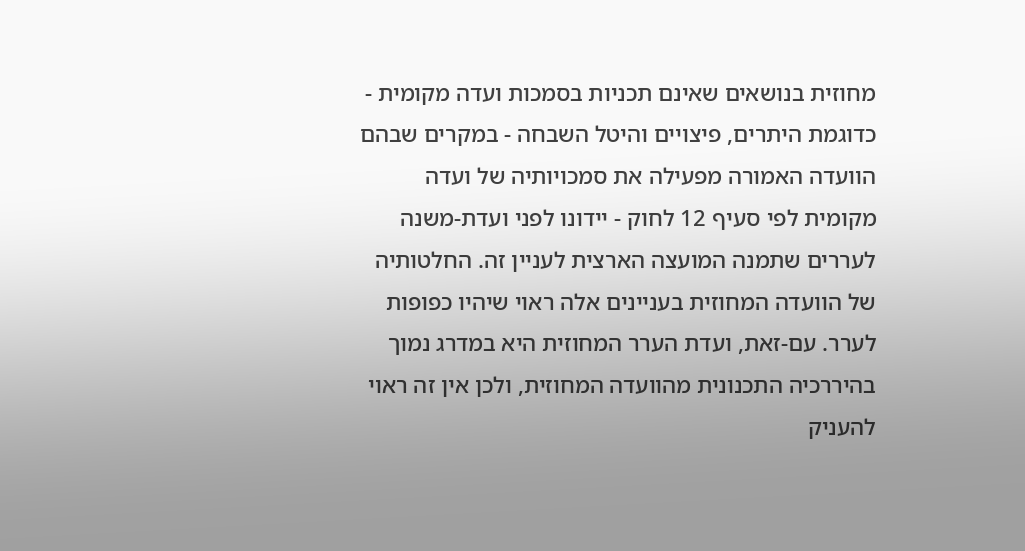מחוזית בנושאים שאינם תכניות בסמכות ועדה מקומית - כדוגמת היתרים, פיצויים והיטל השבחה - במקרים שבהם הוועדה האמורה מפעילה את סמכויותיה של ועדה מקומית לפי סעיף 12 לחוק - יידונו לפני ועדת-משנה לעררים שתמנה המועצה הארצית לעניין זה. החלטותיה של הוועדה המחוזית בעניינים אלה ראוי שיהיו כפופות לערר. עם-זאת, ועדת הערר המחוזית היא במדרג נמוך בהיררכיה התכנונית מהוועדה המחוזית, ולכן אין זה ראוי להעניק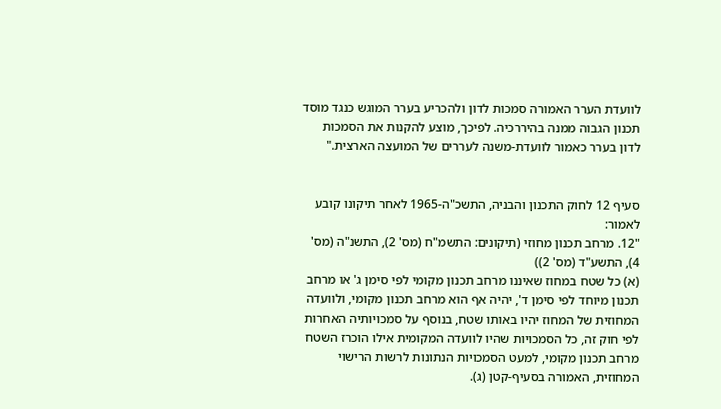לוועדת הערר האמורה סמכות לדון ולהכריע בערר המוגש כנגד מוסד תכנון הגבוה ממנה בהיררכיה. לפיכך, מוצע להקנות את הסמכות לדון בערר כאמור לוועדת-משנה לעררים של המועצה הארצית."


סעיף 12 לחוק התכנון והבניה, התשכ"ה-1965 לאחר תיקונו קובע לאמור:
"12. מרחב תכנון מחוזי (תיקונים: התשמ"ח (מס' 2), התשנ"ה (מס' 4), התשע"ד (מס' 2))
(א) כל שטח במחוז שאיננו מרחב תכנון מקומי לפי סימן ג' או מרחב תכנון מיוחד לפי סימן ד', יהיה אף הוא מרחב תכנון מקומי, ולוועדה המחוזית של המחוז יהיו באותו שטח, בנוסף על סמכויותיה האחרות לפי חוק זה, כל הסמכויות שהיו לוועדה המקומית אילו הוכרז השטח מרחב תכנון מקומי, למעט הסמכויות הנתונות לרשות הרישוי המחוזית, האמורה בסעיף-קטן (ג).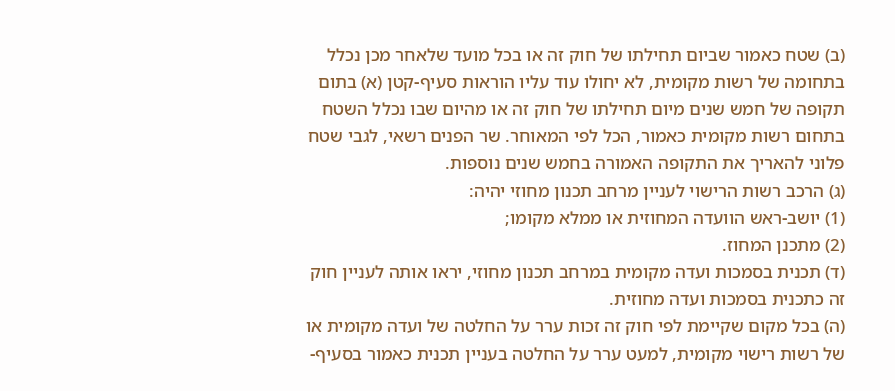(ב) שטח כאמור שביום תחילתו של חוק זה או בכל מועד שלאחר מכן נכלל בתחומה של רשות מקומית, לא יחולו עוד עליו הוראות סעיף-קטן (א) בתום תקופה של חמש שנים מיום תחילתו של חוק זה או מהיום שבו נכלל השטח בתחום רשות מקומית כאמור, הכל לפי המאוחר. שר הפנים רשאי, לגבי שטח פלוני להאריך את התקופה האמורה בחמש שנים נוספות.
(ג) הרכב רשות הרישוי לעניין מרחב תכנון מחוזי יהיה:
(1) יושב-ראש הוועדה המחוזית או ממלא מקומו;
(2) מתכנן המחוז.
(ד) תכנית בסמכות ועדה מקומית במרחב תכנון מחוזי, יראו אותה לעניין חוק זה כתכנית בסמכות ועדה מחוזית.
(ה) בכל מקום שקיימת לפי חוק זה זכות ערר על החלטה של ועדה מקומית או של רשות רישוי מקומית, למעט ערר על החלטה בעניין תכנית כאמור בסעיף-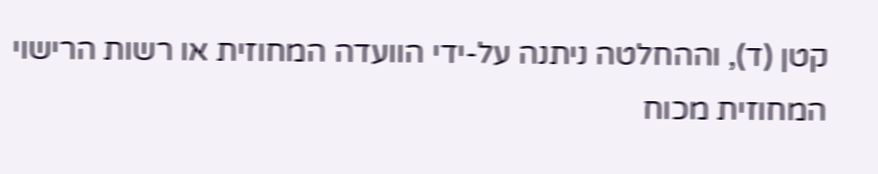קטן (ד), וההחלטה ניתנה על-ידי הוועדה המחוזית או רשות הרישוי המחוזית מכוח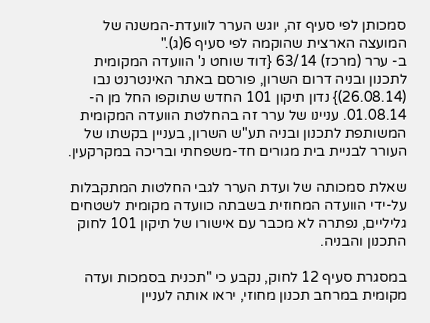סמכותן לפי סעיף זה, יוגש הערר לוועדת-המשנה של המועצה הארצית שהוקמה לפי סעיף 6(ג)."
ב- ערר (מרכז) 63/14 {דוד שוחט נ' הוועדה המקומית לתכנון ובניה דרום השרון, פורסם באתר האינטרנט נבו (26.08.14)} נדון תיקון 101 החדש שתוקפו החל מן ה- 01.08.14. עניינו של ערר זה בהחלטת הוועדה המקומית המשותפת לתכנון ובניה תע"ש השרון, בעניין בקשתו של העורר לבניית בית מגורים חד-משפחתי ובריכה במקרקעין.

שאלת סמכותה של ועדת הערר לגבי החלטות המתקבלות על-ידי הוועדה המחוזית בשבתה כוועדה מקומית לשטחים גליליים, נפתרה לא מכבר עם אישורו של תיקון 101 לחוק התכנון והבניה.

במסגרת סעיף 12 לחוק, נקבע כי "תכנית בסמכות ועדה מקומית במרחב תכנון מחוזי, יראו אותה לעניין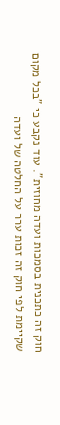חוק זה כתכנית בסמכות ועדה מחוזית". עוד נקבע כי "בכל מקום שקיימת לפי חוק זה זכות ערר על החלטה של ועדה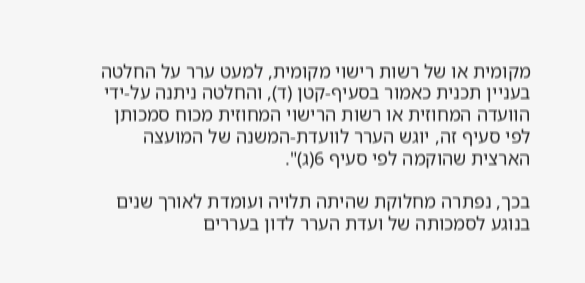מקומית או של רשות רישוי מקומית, למעט ערר על החלטה בעניין תכנית כאמור בסעיף-קטן (ד), והחלטה ניתנה על-ידי הוועדה המחוזית או רשות הרישוי המחוזית מכוח סמכותן לפי סעיף זה, יוגש הערר לוועדת-המשנה של המועצה הארצית שהוקמה לפי סעיף 6(ג)".

בכך, נפתרה מחלוקת שהיתה תלויה ועומדת לאורך שנים בנוגע לסמכותה של ועדת הערר לדון בעררים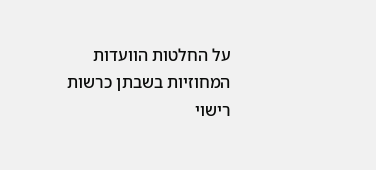על החלטות הוועדות המחוזיות בשבתן כרשות רישוי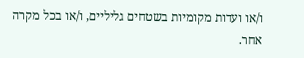ו/או ועדות מקומיות בשטחים גליליים, ו/או בכל מקרה אחר.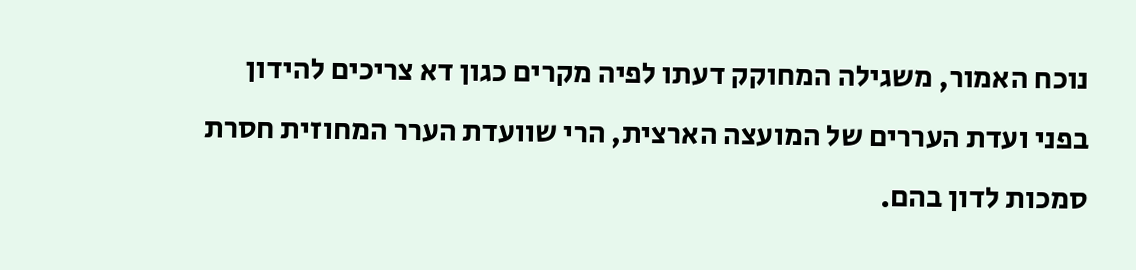נוכח האמור, משגילה המחוקק דעתו לפיה מקרים כגון דא צריכים להידון בפני ועדת העררים של המועצה הארצית, הרי שוועדת הערר המחוזית חסרת סמכות לדון בהם.